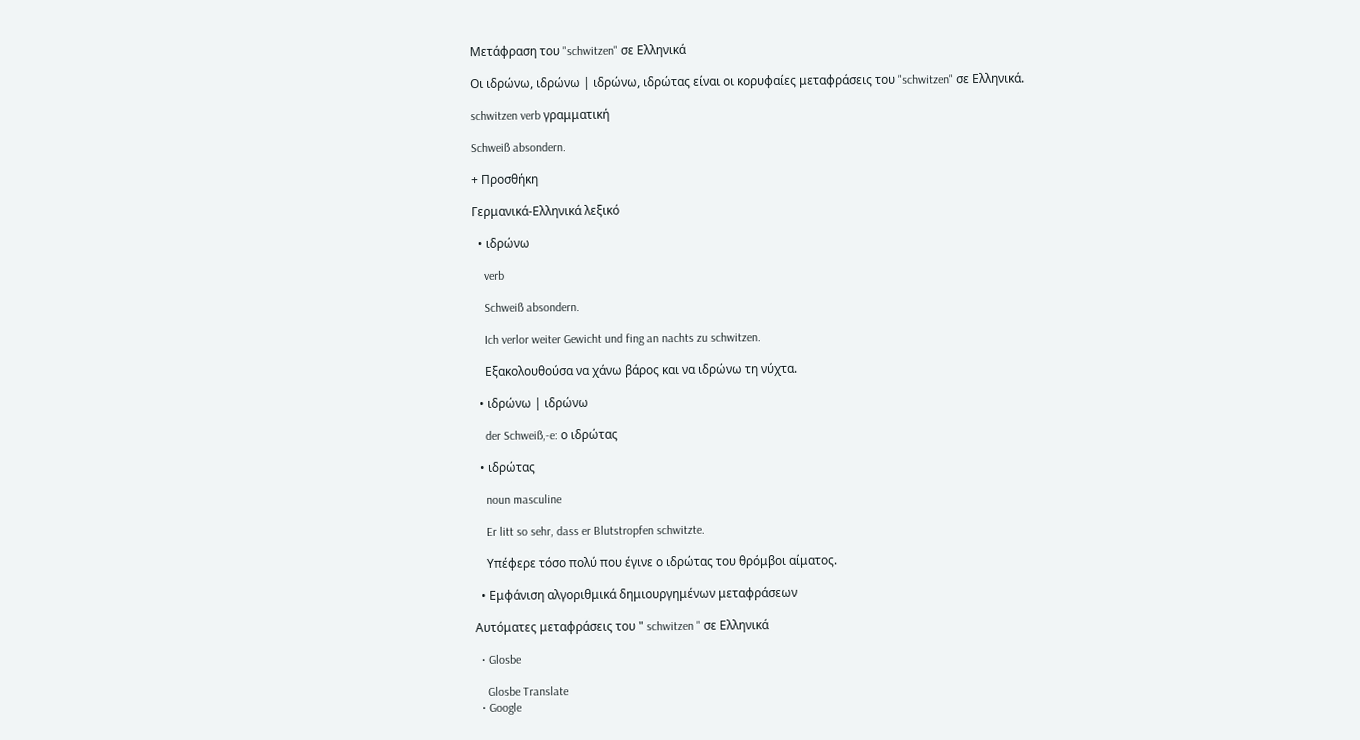Μετάφραση του "schwitzen" σε Ελληνικά

Οι ιδρώνω, ιδρώνω | ιδρώνω, ιδρώτας είναι οι κορυφαίες μεταφράσεις του "schwitzen" σε Ελληνικά.

schwitzen verb γραμματική

Schweiß absondern.

+ Προσθήκη

Γερμανικά-Ελληνικά λεξικό

  • ιδρώνω

    verb

    Schweiß absondern.

    Ich verlor weiter Gewicht und fing an nachts zu schwitzen.

    Εξακολουθούσα να χάνω βάρος και να ιδρώνω τη νύχτα.

  • ιδρώνω | ιδρώνω

    der Schweiß,-e: ο ιδρώτας

  • ιδρώτας

    noun masculine

    Er litt so sehr, dass er Blutstropfen schwitzte.

    Υπέφερε τόσο πολύ που έγινε ο ιδρώτας του θρόμβοι αίματος.

  • Εμφάνιση αλγοριθμικά δημιουργημένων μεταφράσεων

Αυτόματες μεταφράσεις του " schwitzen " σε Ελληνικά

  • Glosbe

    Glosbe Translate
  • Google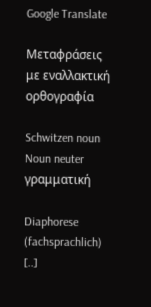Google Translate

Μεταφράσεις με εναλλακτική ορθογραφία

Schwitzen noun Noun neuter γραμματική

Diaphorese (fachsprachlich) [..]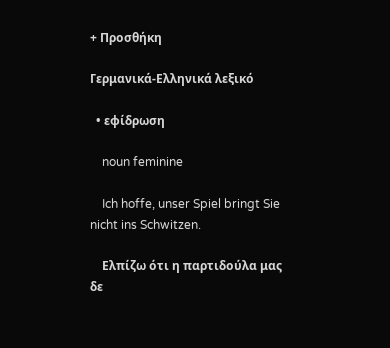+ Προσθήκη

Γερμανικά-Ελληνικά λεξικό

  • εφίδρωση

    noun feminine

    Ich hoffe, unser Spiel bringt Sie nicht ins Schwitzen.

    Ελπίζω ότι η παρτιδούλα μας δε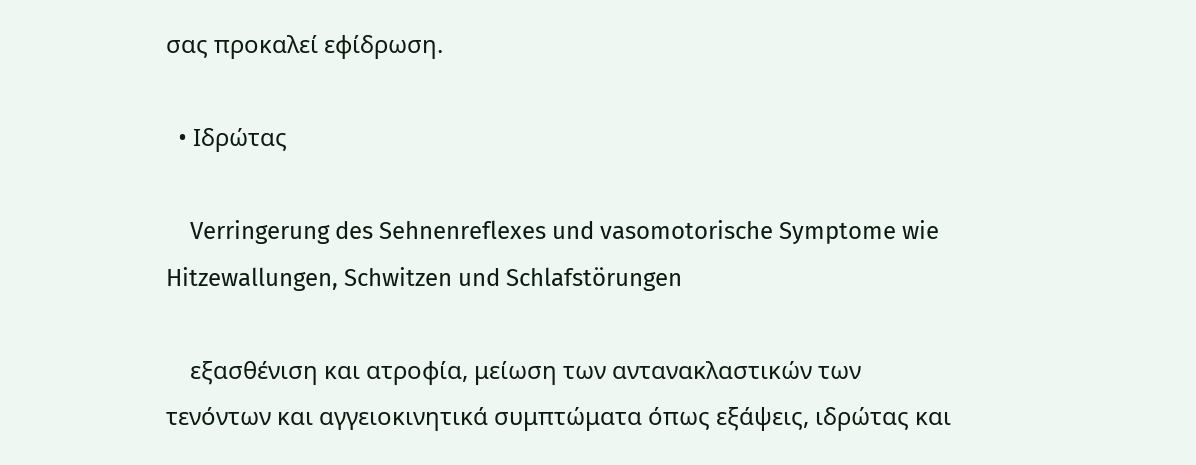σας προκαλεί εφίδρωση.

  • Ιδρώτας

    Verringerung des Sehnenreflexes und vasomotorische Symptome wie Hitzewallungen, Schwitzen und Schlafstörungen

    εξασθένιση και ατροφία, μείωση των αντανακλαστικών των τενόντων και αγγειοκινητικά συμπτώματα όπως εξάψεις, ιδρώτας και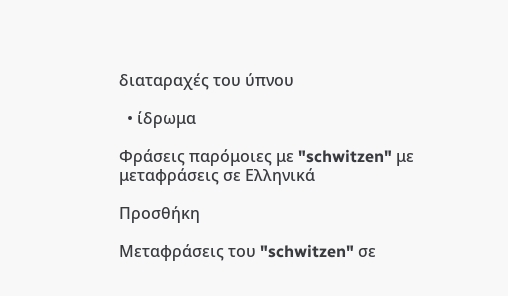διαταραχές του ύπνου

  • ίδρωμα

Φράσεις παρόμοιες με "schwitzen" με μεταφράσεις σε Ελληνικά

Προσθήκη

Μεταφράσεις του "schwitzen" σε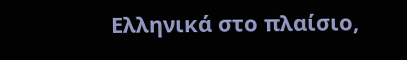Ελληνικά στο πλαίσιο,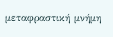μεταφραστική μνήμη